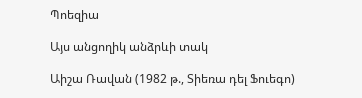Պոեզիա

Այս անցողիկ անձրևի տակ

Աիշա Ռավան (1982 թ., Տիեռա դել Ֆուեգո)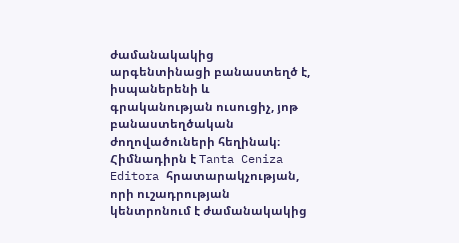ժամանակակից արգենտինացի բանաստեղծ է, իսպաներենի և գրականության ուսուցիչ, յոթ բանաստեղծական ժողովածուների հեղինակ։ Հիմնադիրն է Tanta Ceniza Editora հրատարակչության, որի ուշադրության կենտրոնում է ժամանակակից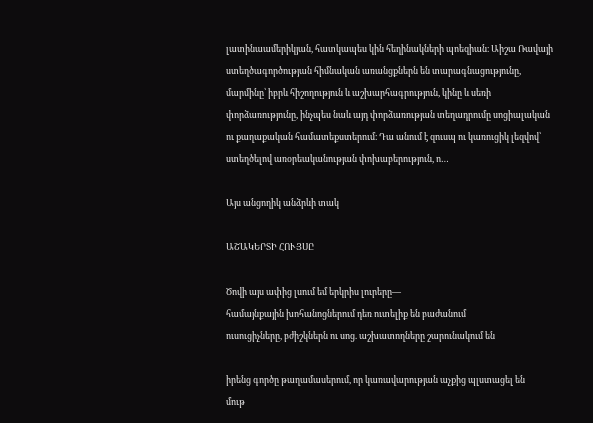լատինաամերիկյան, հատկապես կին հեղինակների պոեզիան։ Աիշա Ռավայի ստեղծագործության հիմնական առանցքներն են տարագնացությունը, մարմինը՝ իբրև հիշողություն և աշխարհագրություն, կինը և սեռի փորձառությունը, ինչպես նաև այդ փորձառության տեղադրումը սոցիալական ու քաղաքական համատեքստերում։ Դա անում է զուսպ ու կառուցիկ լեզվով՝ ստեղծելով առօրեականության փոխաբերություն, ո…

Այս անցողիկ անձրևի տակ

ԱՇԱԿԵՐՏԻ ՀՈՒՅՍԸ

Ծովի այս ափից լսում եմ երկրիս լուրերը—
համայնքային խոհանոցներում դեռ ուտելիք են բաժանում
ուսուցիչները, բժիշկներն ու սոց. աշխատողները շարունակում են

իրենց գործը թաղամասերում, որ կառավարության աչքից պլստացել են
մութ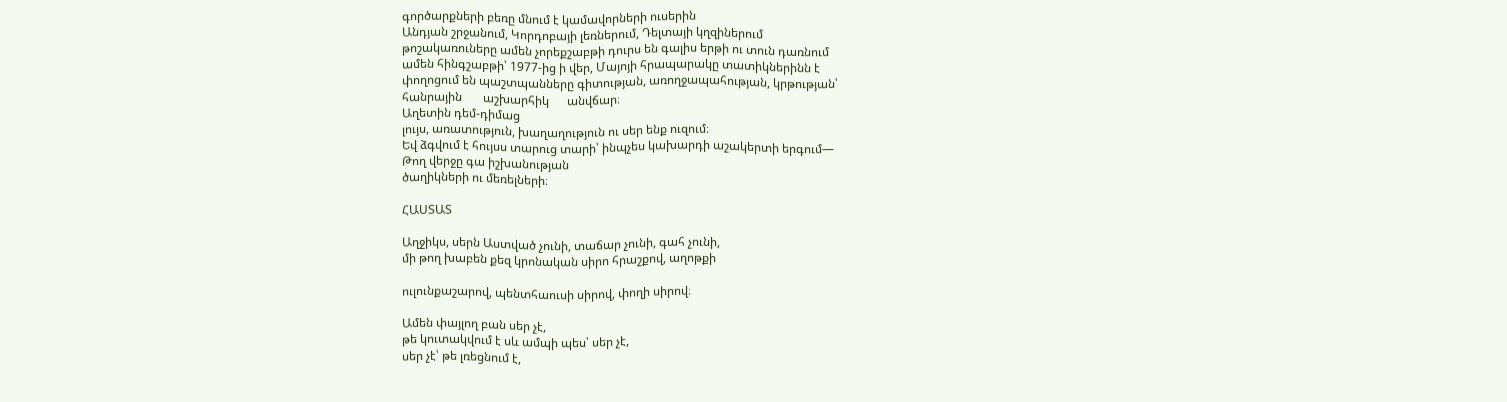գործարքների բեռը մնում է կամավորների ուսերին
Անդյան շրջանում, Կորդոբայի լեռներում, Դելտայի կղզիներում
թոշակառուները ամեն չորեքշաբթի դուրս են գալիս երթի ու տուն դառնում
ամեն հինգշաբթի՝ 1977-ից ի վեր, Մայոյի հրապարակը տատիկներինն է
փողոցում են պաշտպանները գիտության, առողջապահության, կրթության՝
հանրային       աշխարհիկ      անվճար։
Աղետին դեմ-դիմաց
լույս, առատություն, խաղաղություն ու սեր ենք ուզում։
Եվ ձգվում է հույսս տարուց տարի՝ ինպչես կախարդի աշակերտի երգում—
Թող վերջը գա իշխանության
ծաղիկների ու մեռելների։

ՀԱՍՏԱՏ

Աղջիկս, սերն Աստված չունի, տաճար չունի, գահ չունի,
մի թող խաբեն քեզ կրոնական սիրո հրաշքով, աղոթքի

ուլունքաշարով, պենտհաուսի սիրով, փողի սիրով։

Ամեն փայլող բան սեր չէ,
թե կուտակվում է սև ամպի պես՝ սեր չէ,
սեր չէ՝ թե լռեցնում է,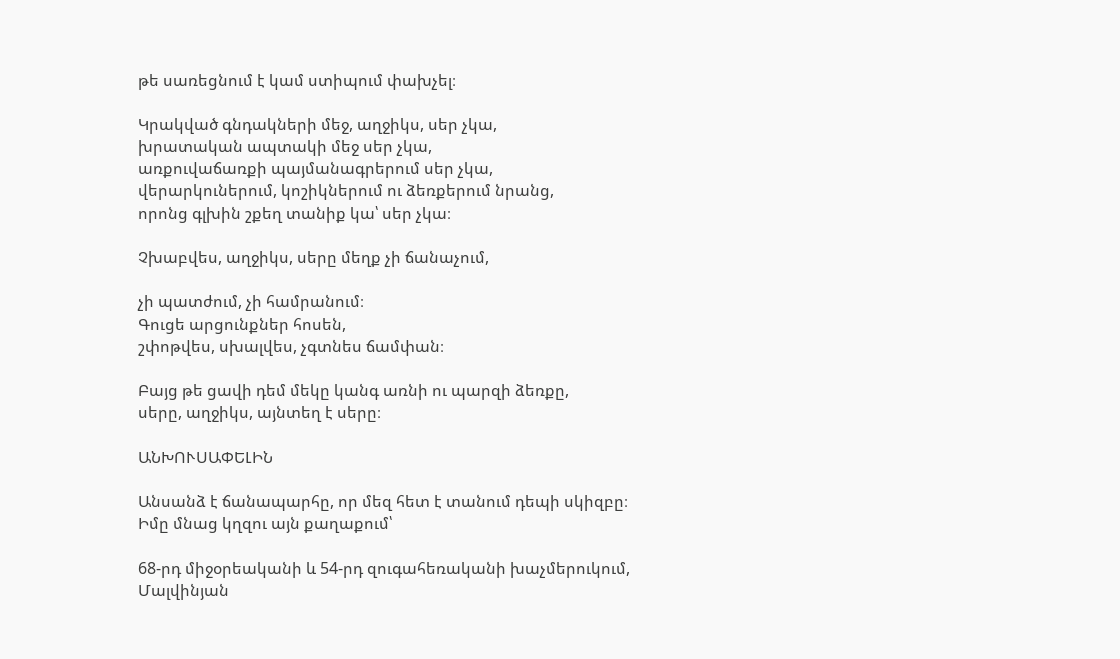թե սառեցնում է կամ ստիպում փախչել։

Կրակված գնդակների մեջ, աղջիկս, սեր չկա,
խրատական ապտակի մեջ սեր չկա,
առքուվաճառքի պայմանագրերում սեր չկա,
վերարկուներում, կոշիկներում ու ձեռքերում նրանց,
որոնց գլխին շքեղ տանիք կա՝ սեր չկա։

Չխաբվես, աղջիկս, սերը մեղք չի ճանաչում,

չի պատժում, չի համրանում։
Գուցե արցունքներ հոսեն,
շփոթվես, սխալվես, չգտնես ճամփան։

Բայց թե ցավի դեմ մեկը կանգ առնի ու պարզի ձեռքը,
սերը, աղջիկս, այնտեղ է սերը։

ԱՆԽՈՒՍԱՓԵԼԻՆ

Անսանձ է ճանապարհը, որ մեզ հետ է տանում դեպի սկիզբը։
Իմը մնաց կղզու այն քաղաքում՝

68-րդ միջօրեականի և 54-րդ զուգահեռականի խաչմերուկում,
Մալվինյան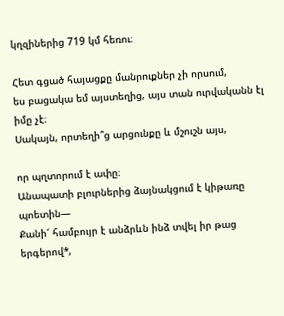կղզիներից 719 կմ հեռու։

Հետ գցած հայացքը մանրուքներ չի որսում,
ես բացակա եմ այստեղից, այս տան ուրվականն էլ իմը չէ։
Սակայն, որտեղի՞ց արցունքը և մշուշն այս,

որ պղտորում է ափը։
Անապատի բլուրներից ձայնակցում է կիթառը պոետին—
Քանի՜ համբույր է անձրևն ինձ տվել իր թաց երգերով*,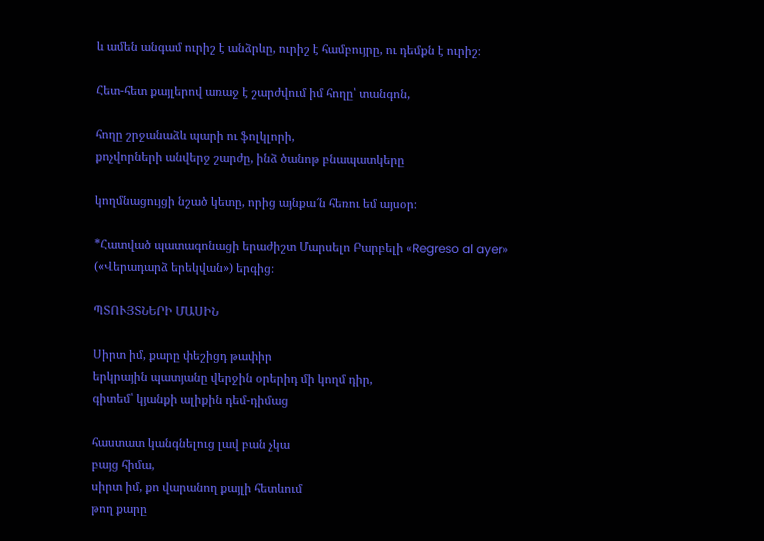և ամեն անգամ ուրիշ է անձրևը, ուրիշ է համբույրը, ու դեմքն է ուրիշ։

Հետ-հետ քայլերով առաջ է շարժվում իմ հողը՝ տանգոն,

հողը շրջանաձև պարի ու ֆոլկլորի,
քոչվորների անվերջ շարժը, ինձ ծանոթ բնապատկերը

կողմնացույցի նշած կետը, որից այնքա՜ն հեռու եմ այսօր։

*Հատված պատագոնացի երաժիշտ Մարսելո Բարբելի «Regreso al ayer» («Վերադարձ երեկվան») երգից։

ՊՏՈՒՅՏՆԵՐԻ ՄԱՍԻՆ

Սիրտ իմ, քարը փեշիցդ թափիր
երկրային պատյանը վերջին օրերիդ մի կողմ դիր,
գիտեմ՝ կյանքի ալիքին դեմ-դիմաց

հաստատ կանգնելուց լավ բան չկա
բայց հիմա,
սիրտ իմ, քո վարանող քայլի հետևում
թող քարը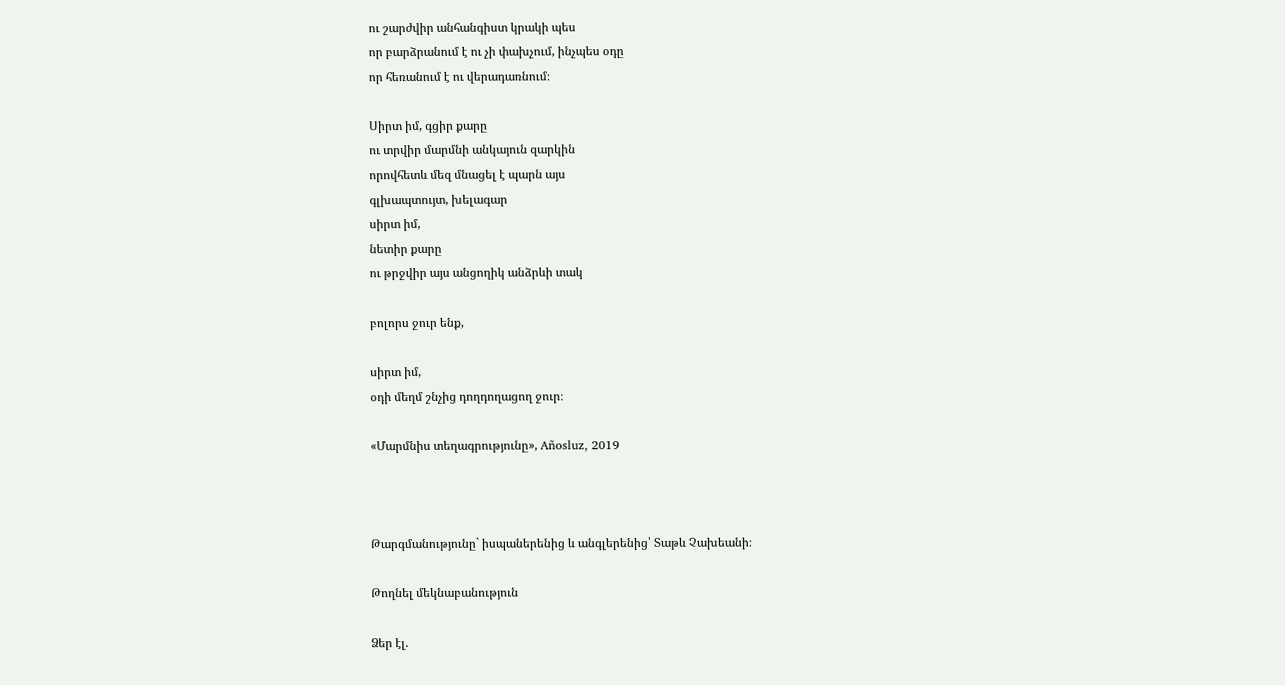ու շարժվիր անհանգիստ կրակի պես
որ բարձրանում է ու չի փախչում, ինչպես օդը
որ հեռանում է ու վերադառնում։

Սիրտ իմ, գցիր քարը
ու տրվիր մարմնի անկայուն զարկին
որովհետև մեզ մնացել է պարն այս
գլխապտույտ, խելագար
սիրտ իմ,
նետիր քարը
ու թրջվիր այս անցողիկ անձրևի տակ

բոլորս ջուր ենք,

սիրտ իմ,
օդի մեղմ շնչից դողդողացող ջուր։

«Մարմնիս տեղագրությունը», Añosluz, 2019



Թարգմանությունը` իսպաներենից և անգլերենից՝ Տաթև Չախեանի։

Թողնել մեկնաբանություն

Ձեր էլ.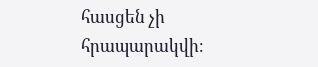հասցեն չի հրապարակվի։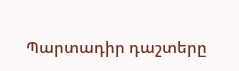Պարտադիր դաշտերը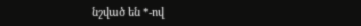նշված են *-ով